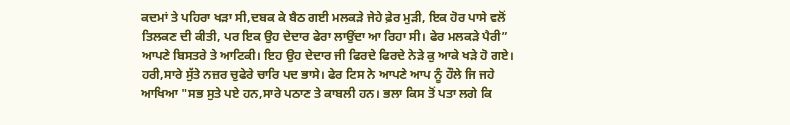ਕਦਮਾਂ ਤੇ ਪਹਿਰਾ ਖੜਾ ਸੀ,ਦਬਕ ਕੇ ਬੈਠ ਗਈ ਮਲਕੜੇ ਜੇਹੇ ਫ਼ੇਰ ਮੁੜੀ, ਇਕ ਹੋਰ ਪਾਸੇ ਵਲੋਂ ਤਿਲਕਣ ਦੀ ਕੀਤੀ, ਪਰ ਇਕ ਉਹ ਦੇਦਾਰ ਫੇਰਾ ਲਾਉਂਦਾ ਆ ਰਿਹਾ ਸੀ। ਫੇਰ ਮਲਕੜੇ ਪੈਰੀ” ਆਪਣੇ ਬਿਸਤਰੇ ਤੇ ਆਟਿਕੀ। ਇਹ ਉਹ ਦੇਦਾਰ ਜੀ ਫਿਰਦੇ ਫਿਰਦੇ ਨੇੜੇ ਕੁ ਆਕੇ ਖੜੇ ਹੋ ਗਏ। ਹਰੀ,ਸਾਰੇ ਸੁੱਤੇ ਨਜ਼ਰ ਚੁਫੇਰੇ ਚਾਰਿ ਪਦ ਭਾਸੇ। ਫੇਰ ਟਿਸ ਨੇ ਆਪਣੇ ਆਪ ਨੂੰ ਹੌਲੇ ਜਿ ਜਹੇ ਆਖਿਆ "ਸਭ ਸੁਤੇ ਪਏ ਹਨ,ਸਾਰੇ ਪਠਾਣ ਤੇ ਕਾਬਲੀ ਹਨ। ਭਲਾ ਕਿਸ ਤੋਂ ਪਤਾ ਲਗੇ ਕਿ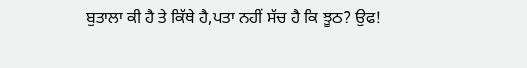ਬੁਤਾਲਾ ਕੀ ਹੈ ਤੇ ਕਿੱਥੇ ਹੈ,ਪਤਾ ਨਹੀਂ ਸੱਚ ਹੈ ਕਿ ਝੂਠ? ਉਫ!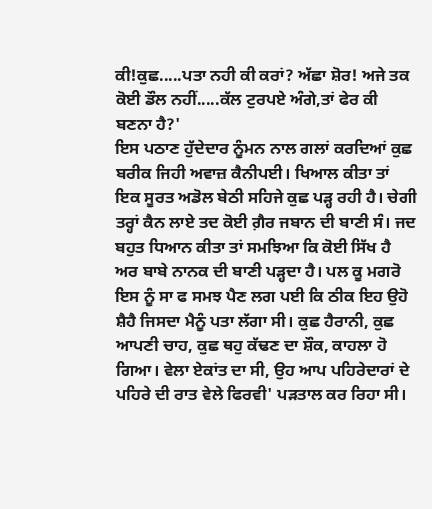ਕੀ!ਕੁਛ.....ਪਤਾ ਨਹੀ ਕੀ ਕਰਾਂ? ਅੱਛਾ ਸ਼ੋਰ! ਅਜੇ ਤਕ ਕੋਈ ਡੌਲ ਨਹੀਂ.....ਕੱਲ ਟੁਰਪਏ ਅੰਗੇ,ਤਾਂ ਫੇਰ ਕੀ ਬਣਨਾ ਹੈ?'
ਇਸ ਪਠਾਣ ਹੁੱਦੇਦਾਰ ਨੂੰਮਨ ਨਾਲ ਗਲਾਂ ਕਰਦਿਆਂ ਕੁਛ ਬਰੀਕ ਜਿਹੀ ਅਵਾਜ਼ ਕੈਨੀਪਈ। ਖਿਆਲ ਕੀਤਾ ਤਾਂ ਇਕ ਸੂਰਤ ਅਡੋਲ ਬੇਠੀ ਸਹਿਜੇ ਕੁਛ ਪੜ੍ਹ ਰਹੀ ਹੈ। ਚੇਗੀ ਤਰ੍ਹਾਂ ਕੈਨ ਲਾਏ ਤਦ ਕੋਈ ਗ਼ੈਰ ਜਬਾਨ ਦੀ ਬਾਣੀ ਸੰ। ਜਦ ਬਹੁਤ ਧਿਆਨ ਕੀਤਾ ਤਾਂ ਸਮਝਿਆ ਕਿ ਕੋਈ ਸਿੱਖ ਹੈ ਅਰ ਬਾਬੇ ਨਾਨਕ ਦੀ ਬਾਣੀ ਪੜ੍ਹਦਾ ਹੈ। ਪਲ ਕੂ ਮਗਰੋ ਇਸ ਨੂੰ ਸਾ ਫ ਸਮਝ ਪੈਣ ਲਗ ਪਈ ਕਿ ਠੀਕ ਇਹ ਉਹੋ ਸ਼ੈਹੈ ਜਿਸਦਾ ਮੈਨੂੰ ਪਤਾ ਲੱਗਾ ਸੀ। ਕੁਛ ਹੈਰਾਨੀ, ਕੁਛ ਆਪਣੀ ਚਾਹ, ਕੁਛ ਥਹੁ ਕੱਢਣ ਦਾ ਸ਼ੌਕ, ਕਾਹਲਾ ਹੋ ਗਿਆ। ਵੇਲਾ ਏਕਾਂਤ ਦਾ ਸੀ, ਉਹ ਆਪ ਪਹਿਰੇਦਾਰਾਂ ਦੇ ਪਹਿਰੇ ਦੀ ਰਾਤ ਵੇਲੇ ਫਿਰਵੀ' ਪੜਤਾਲ ਕਰ ਰਿਹਾ ਸੀ।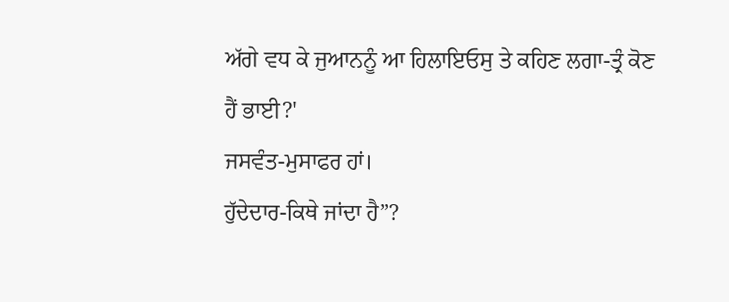ਅੱਗੇ ਵਧ ਕੇ ਜੁਆਨਨੂੰ ਆ ਹਿਲਾਇਓਸੁ ਤੇ ਕਹਿਣ ਲਗਾ-ਤ੍ਰੰ ਕੋਣ ਹੈਂ ਭਾਈ?'
ਜਸਵੰਤ-ਮੁਸਾਫਰ ਹਾਂ।
ਹੁੱਦੇਦਾਰ-ਕਿਥੇ ਜਾਂਦਾ ਹੈ”?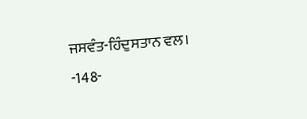ਜਸਵੰਤ-ਹਿੰਦੁਸਤਾਨ ਵਲ।
-148-